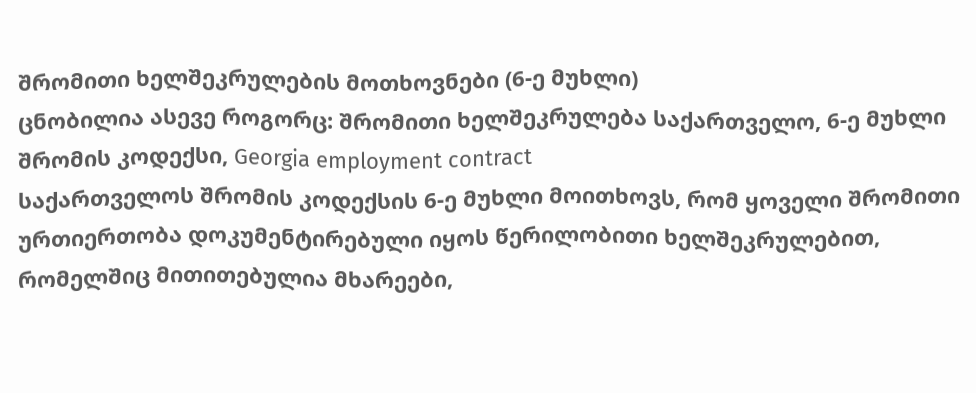შრომითი ხელშეკრულების მოთხოვნები (6-ე მუხლი)
ცნობილია ასევე როგორც: შრომითი ხელშეკრულება საქართველო, 6-ე მუხლი შრომის კოდექსი, Georgia employment contract
საქართველოს შრომის კოდექსის 6-ე მუხლი მოითხოვს, რომ ყოველი შრომითი ურთიერთობა დოკუმენტირებული იყოს წერილობითი ხელშეკრულებით, რომელშიც მითითებულია მხარეები,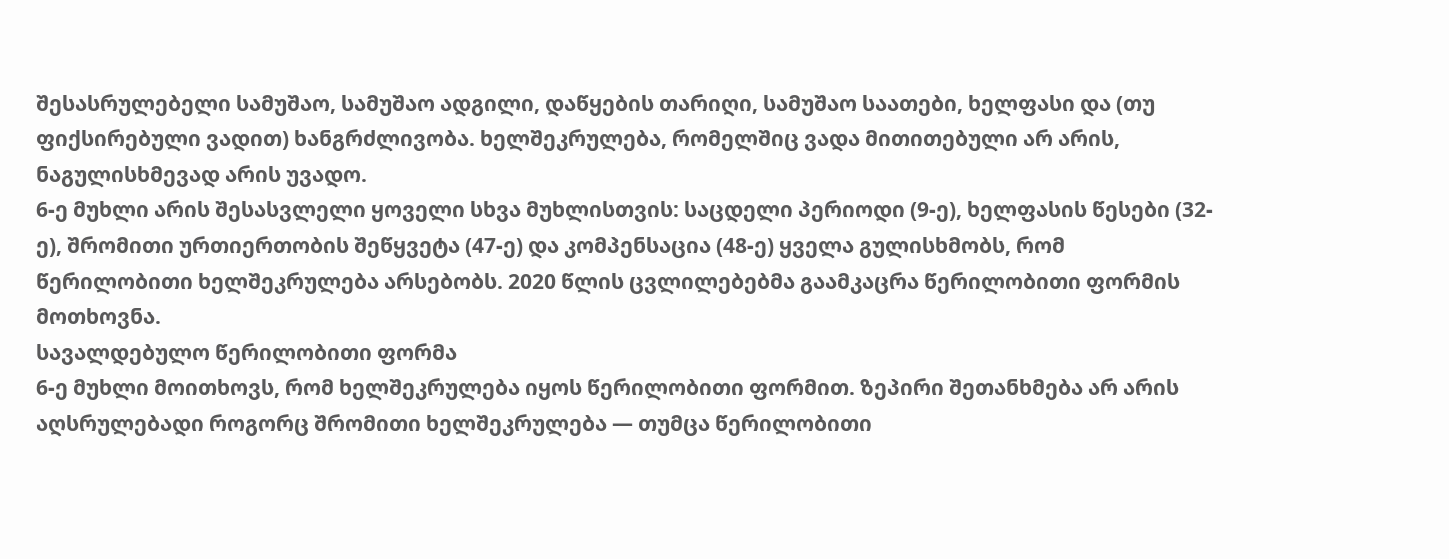შესასრულებელი სამუშაო, სამუშაო ადგილი, დაწყების თარიღი, სამუშაო საათები, ხელფასი და (თუ ფიქსირებული ვადით) ხანგრძლივობა. ხელშეკრულება, რომელშიც ვადა მითითებული არ არის, ნაგულისხმევად არის უვადო.
6-ე მუხლი არის შესასვლელი ყოველი სხვა მუხლისთვის: საცდელი პერიოდი (9-ე), ხელფასის წესები (32-ე), შრომითი ურთიერთობის შეწყვეტა (47-ე) და კომპენსაცია (48-ე) ყველა გულისხმობს, რომ წერილობითი ხელშეკრულება არსებობს. 2020 წლის ცვლილებებმა გაამკაცრა წერილობითი ფორმის მოთხოვნა.
სავალდებულო წერილობითი ფორმა
6-ე მუხლი მოითხოვს, რომ ხელშეკრულება იყოს წერილობითი ფორმით. ზეპირი შეთანხმება არ არის აღსრულებადი როგორც შრომითი ხელშეკრულება — თუმცა წერილობითი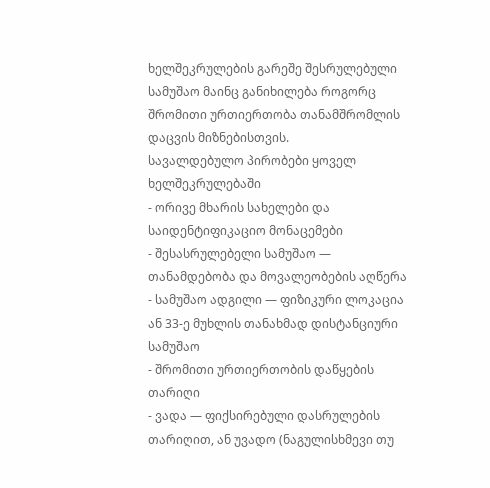ხელშეკრულების გარეშე შესრულებული სამუშაო მაინც განიხილება როგორც შრომითი ურთიერთობა თანამშრომლის დაცვის მიზნებისთვის.
სავალდებულო პირობები ყოველ ხელშეკრულებაში
- ორივე მხარის სახელები და საიდენტიფიკაციო მონაცემები
- შესასრულებელი სამუშაო — თანამდებობა და მოვალეობების აღწერა
- სამუშაო ადგილი — ფიზიკური ლოკაცია ან 33-ე მუხლის თანახმად დისტანციური სამუშაო
- შრომითი ურთიერთობის დაწყების თარიღი
- ვადა — ფიქსირებული დასრულების თარიღით, ან უვადო (ნაგულისხმევი თუ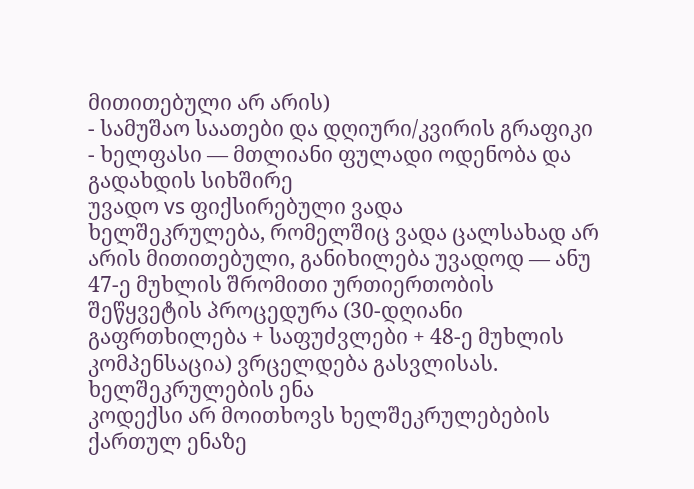მითითებული არ არის)
- სამუშაო საათები და დღიური/კვირის გრაფიკი
- ხელფასი — მთლიანი ფულადი ოდენობა და გადახდის სიხშირე
უვადო vs ფიქსირებული ვადა
ხელშეკრულება, რომელშიც ვადა ცალსახად არ არის მითითებული, განიხილება უვადოდ — ანუ 47-ე მუხლის შრომითი ურთიერთობის შეწყვეტის პროცედურა (30-დღიანი გაფრთხილება + საფუძვლები + 48-ე მუხლის კომპენსაცია) ვრცელდება გასვლისას.
ხელშეკრულების ენა
კოდექსი არ მოითხოვს ხელშეკრულებების ქართულ ენაზე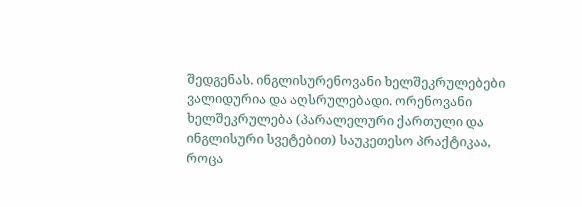შედგენას. ინგლისურენოვანი ხელშეკრულებები ვალიდურია და აღსრულებადი. ორენოვანი ხელშეკრულება (პარალელური ქართული და ინგლისური სვეტებით) საუკეთესო პრაქტიკაა, როცა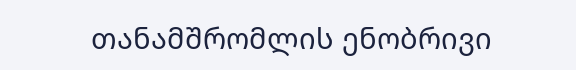თანამშრომლის ენობრივი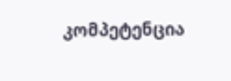კომპეტენცია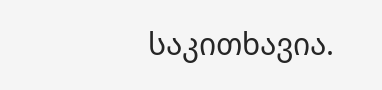საკითხავია.